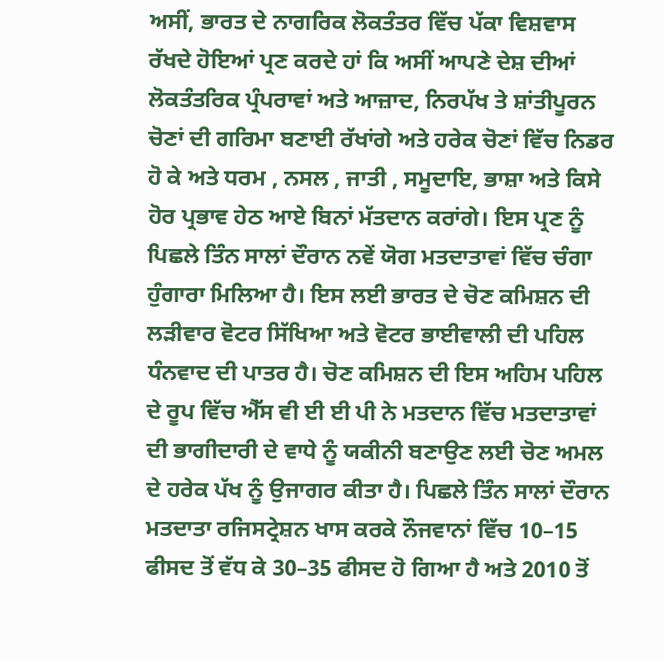ਅਸੀਂ, ਭਾਰਤ ਦੇ ਨਾਗਰਿਕ ਲੋਕਤੰਤਰ ਵਿੱਚ ਪੱਕਾ ਵਿਸ਼ਵਾਸ ਰੱਖਦੇ ਹੋਇਆਂ ਪ੍ਰਣ ਕਰਦੇ ਹਾਂ ਕਿ ਅਸੀਂ ਆਪਣੇ ਦੇਸ਼ ਦੀਆਂ ਲੋਕਤੰਤਰਿਕ ਪ੍ਰੰਪਰਾਵਾਂ ਅਤੇ ਆਜ਼ਾਦ, ਨਿਰਪੱਖ ਤੇ ਸ਼ਾਂਤੀਪੂਰਨ ਚੋਣਾਂ ਦੀ ਗਰਿਮਾ ਬਣਾਈ ਰੱਖਾਂਗੇ ਅਤੇ ਹਰੇਕ ਚੋਣਾਂ ਵਿੱਚ ਨਿਡਰ ਹੋ ਕੇ ਅਤੇ ਧਰਮ , ਨਸਲ , ਜਾਤੀ , ਸਮੂਦਾਇ, ਭਾਸ਼ਾ ਅਤੇ ਕਿਸੇ ਹੋਰ ਪ੍ਰਭਾਵ ਹੇਠ ਆਏ ਬਿਨਾਂ ਮੱਤਦਾਨ ਕਰਾਂਗੇ। ਇਸ ਪ੍ਰਣ ਨੂੰ ਪਿਛਲੇ ਤਿੰਨ ਸਾਲਾਂ ਦੌਰਾਨ ਨਵੇਂ ਯੋਗ ਮਤਦਾਤਾਵਾਂ ਵਿੱਚ ਚੰਗਾ ਹੁੰਗਾਰਾ ਮਿਲਿਆ ਹੈ। ਇਸ ਲਈ ਭਾਰਤ ਦੇ ਚੋਣ ਕਮਿਸ਼ਨ ਦੀ ਲੜੀਵਾਰ ਵੋਟਰ ਸਿੱਖਿਆ ਅਤੇ ਵੋਟਰ ਭਾਈਵਾਲੀ ਦੀ ਪਹਿਲ ਧੰਨਵਾਦ ਦੀ ਪਾਤਰ ਹੈ। ਚੋਣ ਕਮਿਸ਼ਨ ਦੀ ਇਸ ਅਹਿਮ ਪਹਿਲ ਦੇ ਰੂਪ ਵਿੱਚ ਐੱਸ ਵੀ ਈ ਈ ਪੀ ਨੇ ਮਤਦਾਨ ਵਿੱਚ ਮਤਦਾਤਾਵਾਂ ਦੀ ਭਾਗੀਦਾਰੀ ਦੇ ਵਾਧੇ ਨੂੰ ਯਕੀਨੀ ਬਣਾਉਣ ਲਈ ਚੋਣ ਅਮਲ ਦੇ ਹਰੇਕ ਪੱਖ ਨੂੰ ਉਜਾਗਰ ਕੀਤਾ ਹੈ। ਪਿਛਲੇ ਤਿੰਨ ਸਾਲਾਂ ਦੌਰਾਨ ਮਤਦਾਤਾ ਰਜਿਸਟ੍ਰੇਸ਼ਨ ਖਾਸ ਕਰਕੇ ਨੌਜਵਾਨਾਂ ਵਿੱਚ 10–15 ਫੀਸਦ ਤੋਂ ਵੱਧ ਕੇ 30–35 ਫੀਸਦ ਹੋ ਗਿਆ ਹੈ ਅਤੇ 2010 ਤੋਂ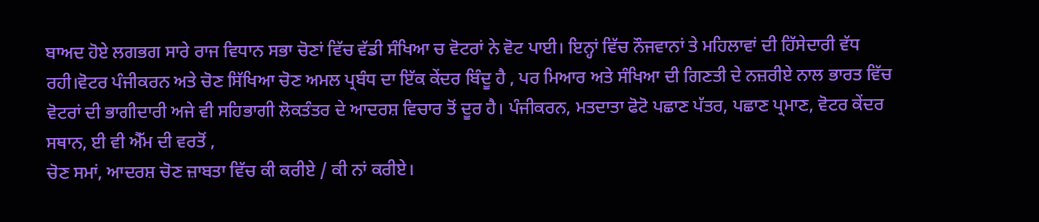ਬਾਅਦ ਹੋਏ ਲਗਭਗ ਸਾਰੇ ਰਾਜ ਵਿਧਾਨ ਸਭਾ ਚੋਣਾਂ ਵਿੱਚ ਵੱਡੀ ਸੰਖਿਆ ਚ ਵੋਟਰਾਂ ਨੇ ਵੋਟ ਪਾਈ। ਇਨ੍ਹਾਂ ਵਿੱਚ ਨੌਜਵਾਨਾਂ ਤੇ ਮਹਿਲਾਵਾਂ ਦੀ ਹਿੱਸੇਦਾਰੀ ਵੱਧ ਰਹੀ।ਵੋਟਰ ਪੰਜੀਕਰਨ ਅਤੇ ਚੋਣ ਸਿੱਖਿਆ ਚੋਣ ਅਮਲ ਪ੍ਰਬੰਧ ਦਾ ਇੱਕ ਕੇਂਦਰ ਬਿੰਦੂ ਹੈ , ਪਰ ਮਿਆਰ ਅਤੇ ਸੰਖਿਆ ਦੀ ਗਿਣਤੀ ਦੇ ਨਜ਼ਰੀਏ ਨਾਲ ਭਾਰਤ ਵਿੱਚ ਵੋਟਰਾਂ ਦੀ ਭਾਗੀਦਾਰੀ ਅਜੇ ਵੀ ਸਹਿਭਾਗੀ ਲੋਕਤੰਤਰ ਦੇ ਆਦਰਸ਼ ਵਿਚਾਰ ਤੋਂ ਦੂਰ ਹੈ। ਪੰਜੀਕਰਨ, ਮਤਦਾਤਾ ਫੋਟੋ ਪਛਾਣ ਪੱਤਰ, ਪਛਾਣ ਪ੍ਰਮਾਣ, ਵੋਟਰ ਕੇਂਦਰ ਸਥਾਨ, ਈ ਵੀ ਐੱਮ ਦੀ ਵਰਤੋਂ ,
ਚੋਣ ਸਮਾਂ, ਆਦਰਸ਼ ਚੋਣ ਜ਼ਾਬਤਾ ਵਿੱਚ ਕੀ ਕਰੀਏ / ਕੀ ਨਾਂ ਕਰੀਏ।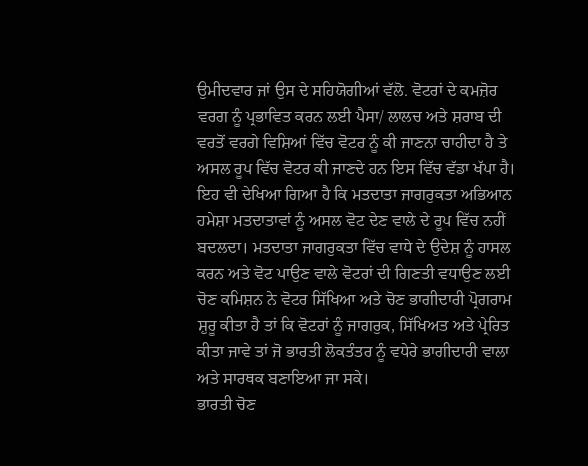ਉਮੀਦਵਾਰ ਜਾਂ ਉਸ ਦੇ ਸਹਿਯੋਗੀਆਂ ਵੱਲੋ. ਵੋਟਰਾਂ ਦੇ ਕਮਜ਼ੋਰ ਵਰਗ ਨੂੰ ਪ੍ਰਭਾਵਿਤ ਕਰਨ ਲਈ ਪੈਸਾ/ ਲਾਲਚ ਅਤੇ ਸ਼ਰਾਬ ਦੀ ਵਰਤੋਂ ਵਰਗੇ ਵਿਸ਼ਿਆਂ ਵਿੱਚ ਵੋਟਰ ਨੂੰ ਕੀ ਜਾਣਨਾ ਚਾਹੀਦਾ ਹੈ ਤੇ ਅਸਲ ਰੂਪ ਵਿੱਚ ਵੋਟਰ ਕੀ ਜਾਣਦੇ ਹਨ ਇਸ ਵਿੱਚ ਵੱਡਾ ਖੱਪਾ ਹੈ। ਇਹ ਵੀ ਦੇਖਿਆ ਗਿਆ ਹੈ ਕਿ ਮਤਦਾਤਾ ਜਾਗਰੁਕਤਾ ਅਭਿਆਨ ਹਮੇਸ਼ਾ ਮਤਦਾਤਾਵਾਂ ਨੂੰ ਅਸਲ ਵੋਟ ਦੇਣ ਵਾਲੇ ਦੇ ਰੂਪ ਵਿੱਚ ਨਹੀਂ ਬਦਲਦਾ। ਮਤਦਾਤਾ ਜਾਗਰੁਕਤਾ ਵਿੱਚ ਵਾਧੇ ਦੇ ਉਦੇਸ਼ ਨੂੰ ਹਾਸਲ ਕਰਨ ਅਤੇ ਵੋਟ ਪਾਉਣ ਵਾਲੇ ਵੋਟਰਾਂ ਦੀ ਗਿਣਤੀ ਵਧਾਉਣ ਲਈ ਚੋਣ ਕਮਿਸ਼ਨ ਨੇ ਵੋਟਰ ਸਿੱਖਿਆ ਅਤੇ ਚੋਣ ਭਾਗੀਦਾਰੀ ਪ੍ਰੋਗਰਾਮ ਸ਼ੁਰੂ ਕੀਤਾ ਹੈ ਤਾਂ ਕਿ ਵੋਟਰਾਂ ਨੂੰ ਜਾਗਰੁਕ, ਸਿੱਖਿਅਤ ਅਤੇ ਪ੍ਰੇਰਿਤ ਕੀਤਾ ਜਾਵੇ ਤਾਂ ਜੋ ਭਾਰਤੀ ਲੋਕਤੰਤਰ ਨੂੰ ਵਧੇਰੇ ਭਾਗੀਦਾਰੀ ਵਾਲਾ ਅਤੇ ਸਾਰਥਕ ਬਣਾਇਆ ਜਾ ਸਕੇ।
ਭਾਰਤੀ ਚੋਣ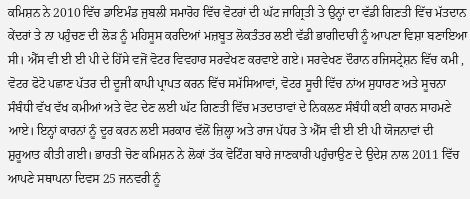ਕਮਿਸ਼ਨ ਨੇ 2010 ਵਿੱਚ ਡਾਇਮੰਡ ਜੁਬਲੀ ਸਮਾਰੋਹ ਵਿੱਚ ਵੋਟਰਾਂ ਦੀ ਘੱਟ ਜਾਗ੍ਰਿਤੀ ਤੇ ਉਨ੍ਹਾਂ ਦਾ ਵੱਡੀ ਗਿਣਤੀ ਵਿੱਚ ਮੱਤਦਾਨ ਕੇਂਦਰਾਂ ਤੇ ਨਾ ਪਹੁੰਚਣ ਦੀ ਲੋੜ ਨੂੰ ਮਹਿਸੂਸ ਕਰਦਿਆਂ ਮਜ਼ਬੂਤ ਲੋਕਤੰਤਰ ਲਈ ਵੱਡੀ ਭਾਗੀਦਾਰੀ ਨੂੰ ਆਪਣਾ ਵਿਸ਼ਾ ਬਣਾਇਆ ਸੀ। ਐੱਸ ਵੀ ਈ ਈ ਪੀ ਦੇ ਹਿੱਸੇ ਵਜੋਂ ਵੋਟਰ ਵਿਵਹਾਰ ਸਰਵੇਖਣ ਕਰਵਾਏ ਗਏ। ਸਰਵੇਖਣ ਦੌਰਾਨ ਰਜਿਸਟ੍ਰੇਸ਼ਨ ਵਿੱਚ ਕਮੀ , ਵੋਟਰ ਫੋਟੋ ਪਛਾਣ ਪੱਤਰ ਦੀ ਦੂਜੀ ਕਾਪੀ ਪ੍ਰਾਪਤ ਕਰਨ ਵਿੱਚ ਸਮੱਸਿਆਵਾਂ, ਵੋਟਰ ਸੂਚੀ ਵਿੱਚ ਨਾਂਅ ਸੁਧਾਰਣ ਅਤੇ ਸੂਚਨਾ ਸੰਬੰਧੀ ਵੱਖ ਵੱਖ ਕਮੀਆਂ ਅਤੇ ਵੋਟ ਦੇਣ ਲਈ ਘੱਟ ਗਿਣਤੀ ਵਿੱਚ ਮਤਦਾਤਾਵਾਂ ਦੇ ਨਿਕਲਣ ਸੰਬੰਧੀ ਕਈ ਕਾਰਨ ਸਾਹਮਣੇ ਆਏ। ਇਨ੍ਹਾਂ ਕਾਰਨਾਂ ਨੂੰ ਦੂਰ ਕਰਨ ਲਈ ਸਰਕਾਰ ਵੱਲੋਂ ਜ਼ਿਲ੍ਹਾ ਅਤੇ ਰਾਜ ਪੱਧਰ ਤੇ ਐੱਸ ਵੀ ਈ ਈ ਪੀ ਯੋਜਨਾਵਾਂ ਦੀ ਸ਼ੁਰੂਆਤ ਕੀਤੀ ਗਈ। ਭਾਰਤੀ ਚੋਣ ਕਮਿਸ਼ਨ ਨੇ ਲੋਕਾਂ ਤੱਕ ਵੋਟਿੰਗ ਬਾਰੇ ਜਾਣਕਾਰੀ ਪਹੁੰਚਾਉਣ ਦੇ ਉਦੇਸ਼ ਨਾਲ 2011 ਵਿੱਚ ਆਪਣੇ ਸਥਾਪਨਾ ਦਿਵਸ 25 ਜਨਵਰੀ ਨੂੰ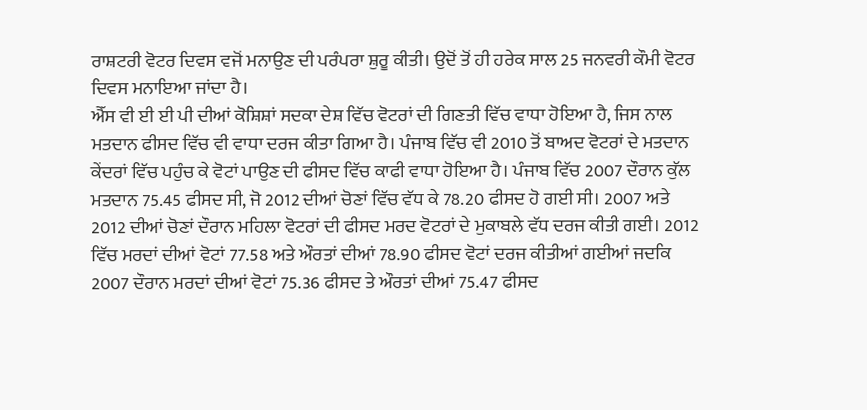ਰਾਸ਼ਟਰੀ ਵੋਟਰ ਦਿਵਸ ਵਜੋਂ ਮਨਾਉਣ ਦੀ ਪਰੰਪਰਾ ਸ਼ੁਰੂ ਕੀਤੀ। ਉਦੋਂ ਤੋਂ ਹੀ ਹਰੇਕ ਸਾਲ 25 ਜਨਵਰੀ ਕੌਮੀ ਵੋਟਰ ਦਿਵਸ ਮਨਾਇਆ ਜਾਂਦਾ ਹੈ।
ਐੱਸ ਵੀ ਈ ਈ ਪੀ ਦੀਆਂ ਕੋਸ਼ਿਸ਼ਾਂ ਸਦਕਾ ਦੇਸ਼ ਵਿੱਚ ਵੋਟਰਾਂ ਦੀ ਗਿਣਤੀ ਵਿੱਚ ਵਾਧਾ ਹੋਇਆ ਹੈ, ਜਿਸ ਨਾਲ ਮਤਦਾਨ ਫੀਸਦ ਵਿੱਚ ਵੀ ਵਾਧਾ ਦਰਜ ਕੀਤਾ ਗਿਆ ਹੈ। ਪੰਜਾਬ ਵਿੱਚ ਵੀ 2010 ਤੋਂ ਬਾਅਦ ਵੋਟਰਾਂ ਦੇ ਮਤਦਾਨ ਕੇਂਦਰਾਂ ਵਿੱਚ ਪਹੁੰਚ ਕੇ ਵੋਟਾਂ ਪਾਉਣ ਦੀ ਫੀਸਦ ਵਿੱਚ ਕਾਫੀ ਵਾਧਾ ਹੋਇਆ ਹੈ। ਪੰਜਾਬ ਵਿੱਚ 2007 ਦੌਰਾਨ ਕੁੱਲ ਮਤਦਾਨ 75.45 ਫੀਸਦ ਸੀ, ਜੋ 2012 ਦੀਆਂ ਚੋਣਾਂ ਵਿੱਚ ਵੱਧ ਕੇ 78.20 ਫੀਸਦ ਹੋ ਗਈ ਸੀ। 2007 ਅਤੇ 2012 ਦੀਆਂ ਚੋਣਾਂ ਦੌਰਾਨ ਮਹਿਲਾ ਵੋਟਰਾਂ ਦੀ ਫੀਸਦ ਮਰਦ ਵੋਟਰਾਂ ਦੇ ਮੁਕਾਬਲੇ ਵੱਧ ਦਰਜ ਕੀਤੀ ਗਈ। 2012 ਵਿੱਚ ਮਰਦਾਂ ਦੀਆਂ ਵੋਟਾਂ 77.58 ਅਤੇ ਔਰਤਾਂ ਦੀਆਂ 78.90 ਫੀਸਦ ਵੋਟਾਂ ਦਰਜ ਕੀਤੀਆਂ ਗਈਆਂ ਜਦਕਿ 2007 ਦੌਰਾਨ ਮਰਦਾਂ ਦੀਆਂ ਵੋਟਾਂ 75.36 ਫੀਸਦ ਤੇ ਔਰਤਾਂ ਦੀਆਂ 75.47 ਫੀਸਦ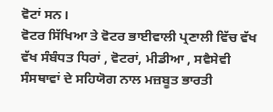ਵੋਟਾਂ ਸਨ।
ਵੋਟਰ ਸਿੱਖਿਆ ਤੇ ਵੋਟਰ ਭਾਈਵਾਲੀ ਪ੍ਰਣਾਲੀ ਵਿੱਚ ਵੱਖ ਵੱਖ ਸੰਬੰਧਤ ਧਿਰਾਂ , ਵੋਟਰਾਂ, ਮੀਡੀਆ , ਸਵੈਸੇਵੀ ਸੰਸਥਾਵਾਂ ਦੇ ਸਹਿਯੋਗ ਨਾਲ ਮਜ਼ਬੂਤ ਭਾਰਤੀ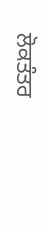ਲੋਕਤੰਤਰ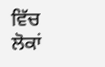ਵਿੱਚ ਲੋਕਾਂ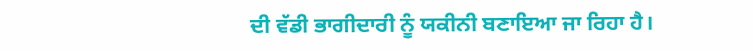ਦੀ ਵੱਡੀ ਭਾਗੀਦਾਰੀ ਨੂੰ ਯਕੀਨੀ ਬਣਾਇਆ ਜਾ ਰਿਹਾ ਹੈ।